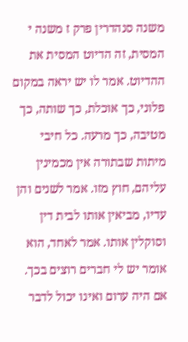משנה סנהדרין פרק ז משנה י
המסית, זה הדיוט המסית את ההדיוט. אמר לו יש יראה במקום פלוני, כך אוכלת, כך שותה, כך מטיבה, כך מרעה. כל חיבי מיתות שבתורה אין מכמינין עליהם, חוץ מזו. אמר לשנים והן עדיו, מביאין אותו לבית דין וסוקלין אותו. אמר לאחד, הוא אומר יש לי חברים רוצים בכך. אם היה ערום ואינו יכול לדבר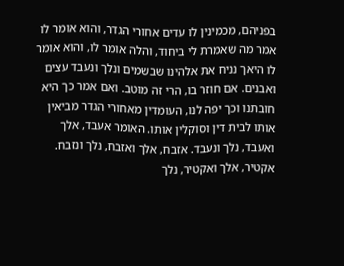בפניהם, מכמינין לו עדים אחורי הגדר, והוא אומר לו אמר מה שאמרת לי ביחוד, והלה אומר לו, והוא אומר לו היאך נניח את אלהינו שבשמים ונלך ונעבד עצים ואבנים. אם חוזר בו, הרי זה מוטב. ואם אמר כך היא חובתנו וכך יפה לנו, העומדין מאחורי הגדר מביאין אותו לבית דין וסוקלין אותו. האומר אעבד, אלך ואעבד, נלך ונעבד. אזבח, אלך ואזבח, נלך ונזבח. אקטיר, אלך ואקטיר, נלך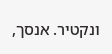ונקטיר. אנסך,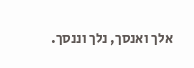אלך ואנסך, נלך וננסך.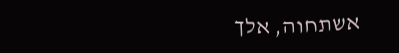אשתחוה, אלך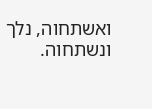ואשתחוה, נלך ונשתחוה.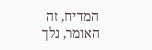המדיח, זה האומר, נלך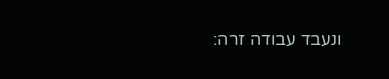ונעבד עבודה זרה: